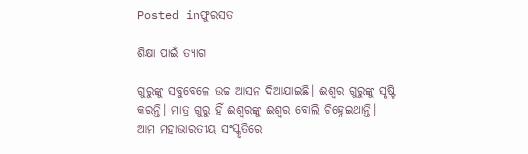Posted inଫୁରସତ

ଶିକ୍ଷା ପାଇଁ ତ୍ୟାଗ

ଗୁରୁଙ୍କୁ ସବୁବେଳେ ଉଚ୍ଚ ଆସନ ଦିଆଯାଇଛି। ଈଶ୍ୱର ଗୁରୁଙ୍କୁ ସୃଷ୍ଟି କରନ୍ତି। ମାତ୍ର ଗୁରୁ ହିଁ ଈଶ୍ୱରଙ୍କୁ ଈଶ୍ୱର ବୋଲି ଚିହ୍ନେଇଥାନ୍ତି। ଆମ ମହାଭାରତୀୟ ସଂସ୍କୃତିରେ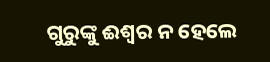ଗୁରୁଙ୍କୁ ଈଶ୍ୱର ନ ହେଲେ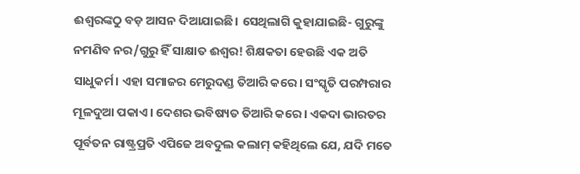ଈଶ୍ୱରଙ୍କଠୁ ବଡ଼ ଆସନ ଦିଆଯାଇଛି। ସେଥିଲାଗି କୁହାଯାଇଛି- ଗୁରୁଙ୍କୁ ନମଣିବ ନର/ଗୁରୁ ହିଁ ସାକ୍ଷାତ ଈଶ୍ୱର! ଶିକ୍ଷକତା ହେଉଛି ଏକ ଅତି ସାଧୁକର୍ମ। ଏହା ସମାଜର ମେରୁଦଣ୍ଡ ତିଆରି କରେ। ସଂସ୍କୃତି ପରମ୍ପରାର ମୂଳଦୁଆ ପକାଏ। ଦେଶର ଭବିଷ୍ୟତ ତିଆରି କରେ। ଏକଦା ଭାରତର ପୂର୍ବତନ ରାଷ୍ଟ୍ରପ୍ରତି ଏପିଜେ ଅବଦୁଲ କଲାମ୍‌ କହିଥିଲେ ଯେ, ଯଦି ମତେ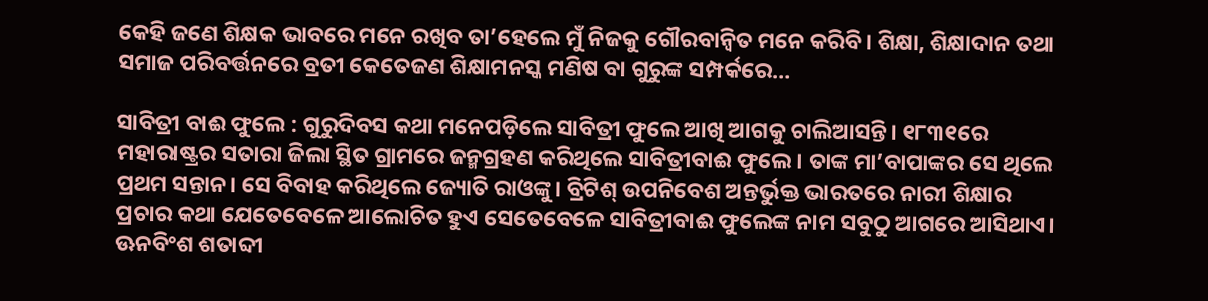କେହି ଜଣେ ଶିକ୍ଷକ ଭାବରେ ମନେ ରଖିବ ତା’ହେଲେ ମୁଁ ନିଜକୁ ଗୌରବାନ୍ବିତ ମନେ କରିବି। ଶିକ୍ଷା, ଶିକ୍ଷାଦାନ ତଥା ସମାଜ ପରିବର୍ତ୍ତନରେ ବ୍ରତୀ କେତେଜଣ ଶିକ୍ଷାମନସ୍କ ମଣିଷ ବା ଗୁରୁଙ୍କ ସମ୍ପର୍କରେ…

ସାବିତ୍ରୀ ବାଈ ଫୁଲେ : ଗୁରୁଦିବସ କଥା ମନେପଡ଼ିଲେ ସାବିତ୍ରୀ ଫୁଲେ ଆଖି ଆଗକୁ ଚାଲିଆସନ୍ତି। ୧୮୩୧ରେ ମହାରାଷ୍ଟ୍ରର ସତାରା ଜିଲା ସ୍ଥିତ ଗ୍ରାମରେ ଜନ୍ମଗ୍ରହଣ କରିଥିଲେ ସାବିତ୍ରୀବାଈ ଫୁଲେ। ତାଙ୍କ ମା’ବାପାଙ୍କର ସେ ଥିଲେ ପ୍ରଥମ ସନ୍ତାନ। ସେ ବିବାହ କରିଥିଲେ ଜ୍ୟୋତି ରାଓଙ୍କୁ। ବ୍ରିଟିଶ୍‌ ଉପନିବେଶ ଅନ୍ତର୍ଭୁକ୍ତ ଭାରତରେ ନାରୀ ଶିକ୍ଷାର ପ୍ରଚାର କଥା ଯେତେବେଳେ ଆଲୋଚିତ ହୁଏ ସେତେବେଳେ ସାବିତ୍ରୀବାଈ ଫୁଲେଙ୍କ ନାମ ସବୁଠୁ ଆଗରେ ଆସିଥାଏ। ଊନବିଂଶ ଶତାବ୍ଦୀ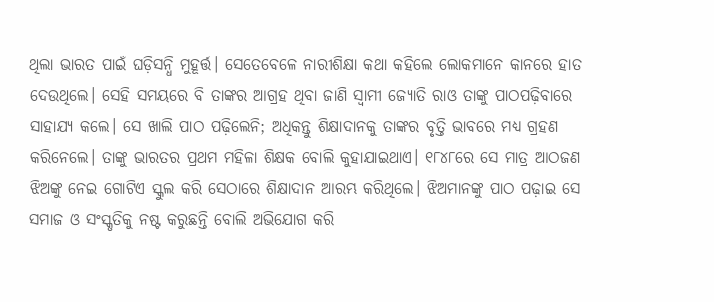ଥିଲା ଭାରତ ପାଇଁ ଘଡ଼ିସନ୍ଧି ମୁହୂର୍ତ୍ତ। ସେତେବେଳେ ନାରୀଶିକ୍ଷା କଥା କହିଲେ ଲୋକମାନେ କାନରେ ହାତ ଦେଉଥିଲେ। ସେହି ସମୟରେ ବି ତାଙ୍କର ଆଗ୍ରହ ଥିବା ଜାଣି ସ୍ବାମୀ ଜ୍ୟୋତି ରାଓ ତାଙ୍କୁ ପାଠପଢ଼ିବାରେ ସାହାଯ୍ୟ କଲେ। ସେ ଖାଲି ପାଠ ପଢ଼ିଲେନି; ଅଧିକନ୍ତୁ ଶିକ୍ଷାଦାନକୁ ତାଙ୍କର ବୃତ୍ତି ଭାବରେ ମଧ୍ୟ ଗ୍ରହଣ କରିନେଲେ। ତାଙ୍କୁ ଭାରତର ପ୍ରଥମ ମହିଳା ଶିକ୍ଷକ ବୋଲି କୁହାଯାଇଥାଏ। ୧୮୪୮ରେ ସେ ମାତ୍ର ଆଠଜଣ ଝିଅଙ୍କୁ ନେଇ ଗୋଟିଏ ସ୍କୁଲ କରି ସେଠାରେ ଶିକ୍ଷାଦାନ ଆରମ୍ଭ କରିଥିଲେ। ଝିଅମାନଙ୍କୁ ପାଠ ପଢ଼ାଇ ସେ ସମାଜ ଓ ସଂସ୍କୃତିକୁ ନଷ୍ଟ କରୁଛନ୍ତି ବୋଲି ଅଭିଯୋଗ କରି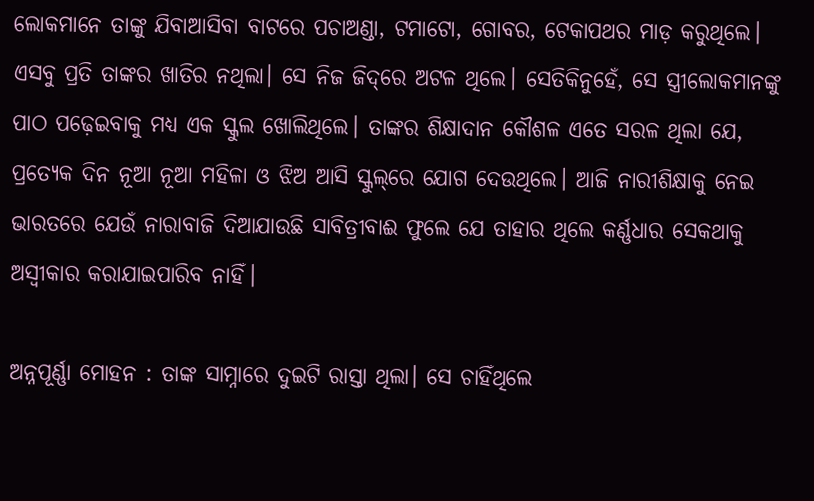ଲୋକମାନେ ତାଙ୍କୁ ଯିବାଆସିବା ବାଟରେ ପଚାଅଣ୍ଡା, ଟମାଟୋ, ଗୋବର, ଟେକାପଥର ମାଡ଼ କରୁଥିଲେ। ଏସବୁ ପ୍ରତି ତାଙ୍କର ଖାତିର ନଥିଲା। ସେ ନିଜ ଜିଦ୍‌ରେ ଅଟଳ ଥିଲେ। ସେତିକିନୁହେଁ, ସେ ସ୍ତ୍ରୀଲୋକମାନଙ୍କୁ ପାଠ ପଢ଼େଇବାକୁ ମଧ୍ୟ ଏକ ସ୍କୁଲ ଖୋଲିଥିଲେ। ତାଙ୍କର ଶିକ୍ଷାଦାନ କୌଶଳ ଏତେ ସରଳ ଥିଲା ଯେ, ପ୍ରତ୍ୟେକ ଦିନ ନୂଆ ନୂଆ ମହିଳା ଓ ଝିଅ ଆସି ସ୍କୁଲ୍‌ରେ ଯୋଗ ଦେଉଥିଲେ। ଆଜି ନାରୀଶିକ୍ଷାକୁ ନେଇ ଭାରତରେ ଯେଉଁ ନାରାବାଜି ଦିଆଯାଉଛି ସାବିତ୍ରୀବାଈ ଫୁଲେ ଯେ ତାହାର ଥିଲେ କର୍ଣ୍ଣଧାର ସେକଥାକୁ ଅସ୍ବୀକାର କରାଯାଇପାରିବ ନାହିଁ।

ଅନ୍ନପୂର୍ଣ୍ଣା ମୋହନ : ତାଙ୍କ ସାମ୍ନାରେ ଦୁଇଟି ରାସ୍ତା ଥିଲା। ସେ ଚାହିଁଥିଲେ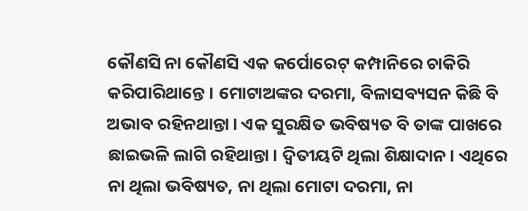କୌଣସି ନା କୌଣସି ଏକ କର୍ପୋରେଟ୍‌ କମ୍ପାନିରେ ଚାକିରି କରିପାରିଥାନ୍ତେ। ମୋଟାଅଙ୍କର ଦରମା, ବିଳାସବ୍ୟସନ କିଛି ବି ଅଭାବ ରହିନଥାନ୍ତା। ଏକ ସୁରକ୍ଷିତ ଭବିଷ୍ୟତ ବି ତାଙ୍କ ପାଖରେ ଛାଇଭଳି ଲାଗି ରହିଥାନ୍ତା। ଦ୍ୱିତୀୟଟି ଥିଲା ଶିକ୍ଷାଦାନ। ଏଥିରେ ନା ଥିଲା ଭବିଷ୍ୟତ, ନା ଥିଲା ମୋଟା ଦରମା, ନା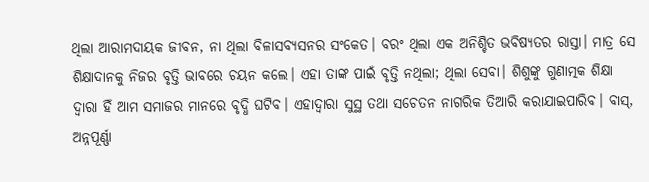ଥିଲା ଆରାମଦାୟକ ଜୀବନ, ନା ଥିଲା ବିଳାସବ୍ୟସନର ସଂକେତ। ବରଂ ଥିଲା ଏକ ଅନିଶ୍ଚିତ ଭବିଷ୍ୟତର ରାସ୍ତା। ମାତ୍ର ସେ ଶିକ୍ଷାଦାନକୁ ନିଜର ବୃତ୍ତି ଭାବରେ ଚୟନ କଲେ। ଏହା ତାଙ୍କ ପାଇଁ ବୃତ୍ତି ନଥିଲା; ଥିଲା ସେବା। ଶିଶୁଙ୍କୁ ଗୁଣାତ୍ମକ ଶିକ୍ଷା ଦ୍ୱାରା ହିଁ ଆମ ସମାଜର ମାନରେ ବୃଦ୍ଧି ଘଟିବ। ଏହାଦ୍ୱାରା ସୁସ୍ଥ ତଥା ସଚେତନ ନାଗରିକ ତିଆରି କରାଯାଇପାରିବ। ବାସ୍‌, ଅନ୍ନପୂର୍ଣ୍ଣା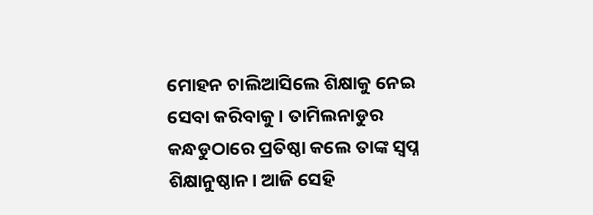ମୋହନ ଚାଲିଆସିଲେ ଶିକ୍ଷାକୁ ନେଇ ସେବା କରିବାକୁ। ତାମିଲନାଡୁର କନ୍ଧଡୁଠାରେ ପ୍ରତିଷ୍ଠା କଲେ ତାଙ୍କ ସ୍ବପ୍ନ ଶିକ୍ଷାନୁଷ୍ଠାନ। ଆଜି ସେହି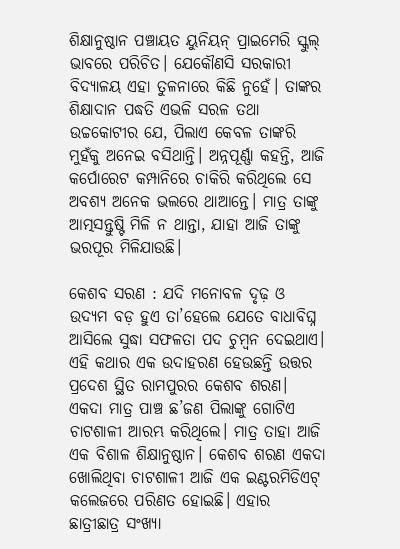ଶିକ୍ଷାନୁଷ୍ଠାନ ପଞ୍ଚାୟତ ୟୁନିୟନ୍‌ ପ୍ରାଇମେରି ସ୍କୁଲ୍‌ ଭାବରେ ପରିଚିତ। ଯେକୌଣସି ସରକାରୀ ବିଦ୍ୟାଳୟ ଏହା ତୁଳନାରେ କିଛି ନୁହେଁ। ତାଙ୍କର ଶିକ୍ଷାଦାନ ପଦ୍ଧତି ଏଭଳି ସରଳ ତଥା ଉଚ୍ଚକୋଟୀର ଯେ, ପିଲାଏ କେବଳ ତାଙ୍କରି ମୁହଁକୁ ଅନେଇ ବସିଥାନ୍ତି। ଅନ୍ନପୂର୍ଣ୍ଣା କହନ୍ତି, ଆଜି କର୍ପୋରେଟ କମ୍ପାନିରେ ଚାକିରି କରିଥିଲେ ସେ ଅବଶ୍ୟ ଅନେକ ଭଲରେ ଥାଆନ୍ତେ। ମାତ୍ର ତାଙ୍କୁ ଆତ୍ମସନ୍ତୁଷ୍ଟି ମିଳି ନ ଥାନ୍ତା, ଯାହା ଆଜି ତାଙ୍କୁ ଭରପୂର ମିଳିଯାଉଛି।

କେଶବ ସରଣ : ଯଦି ମନୋବଳ ଦୃଢ଼ ଓ ଉଦ୍ୟମ ବଡ଼ ହୁଏ ତା’ହେଲେ ଯେତେ ବାଧାବିଘ୍ନ ଆସିଲେ ସୁଦ୍ଧା ସଫଳତା ପଦ ଚୁମ୍ବନ ଦେଇଥାଏ। ଏହି କଥାର ଏକ ଉଦାହରଣ ହେଉଛନ୍ତି ଉତ୍ତର ପ୍ରଦେଶ ସ୍ଥିତ ରାମପୁରର କେଶବ ଶରଣ। ଏକଦା ମାତ୍ର ପାଞ୍ଚ ଛ’ଜଣ ପିଲାଙ୍କୁ ଗୋଟିଏ ଚାଟଶାଳୀ ଆରମ୍ଭ କରିଥିଲେ। ମାତ୍ର ତାହା ଆଜି ଏକ ବିଶାଳ ଶିକ୍ଷାନୁଷ୍ଠାନ। କେଶବ ଶରଣ ଏକଦା ଖୋଲିଥିବା ଚାଟଶାଳୀ ଆଜି ଏକ ଇଣ୍ଟରମିଡିଏଟ୍‌ କଲେଜରେ ପରିଣତ ହୋଇଛି। ଏହାର ଛାତ୍ରୀଛାତ୍ର ସଂଖ୍ୟା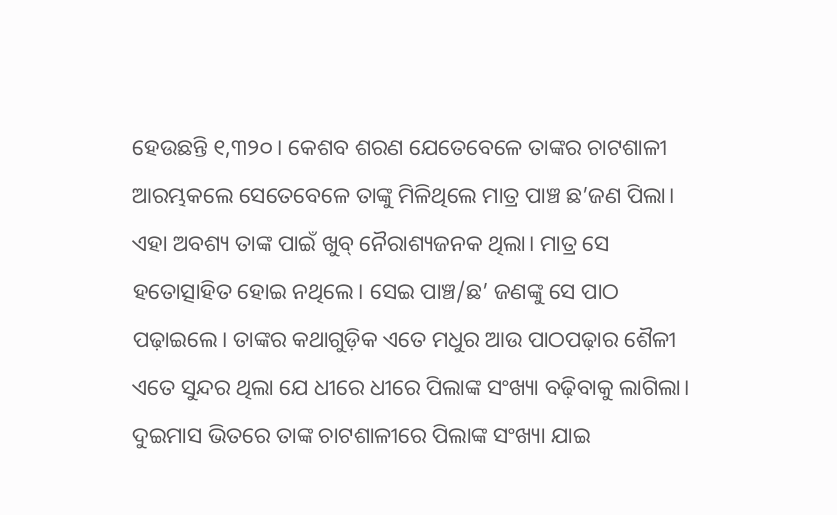ହେଉଛନ୍ତି ୧,୩୨୦। କେଶବ ଶରଣ ଯେତେବେଳେ ତାଙ୍କର ଚାଟଶାଳୀ ଆରମ୍ଭକଲେ ସେତେବେଳେ ତାଙ୍କୁ ମିଳିଥିଲେ ମାତ୍ର ପାଞ୍ଚ ଛ’ଜଣ ପିଲା। ଏହା ଅବଶ୍ୟ ତାଙ୍କ ପାଇଁ ଖୁବ୍‌ ନୈରାଶ୍ୟଜନକ ଥିଲା। ମାତ୍ର ସେ ହତୋତ୍ସାହିତ ହୋଇ ନଥିଲେ। ସେଇ ପାଞ୍ଚ/ଛ’ ଜଣଙ୍କୁ ସେ ପାଠ ପଢ଼ାଇଲେ। ତାଙ୍କର କଥାଗୁଡ଼ିକ ଏତେ ମଧୁର ଆଉ ପାଠପଢ଼ାର ଶୈଳୀ ଏତେ ସୁନ୍ଦର ଥିଲା ଯେ ଧୀରେ ଧୀରେ ପିଲାଙ୍କ ସଂଖ୍ୟା ବଢ଼ିବାକୁ ଲାଗିଲା। ଦୁଇମାସ ଭିତରେ ତାଙ୍କ ଚାଟଶାଳୀରେ ପିଲାଙ୍କ ସଂଖ୍ୟା ଯାଇ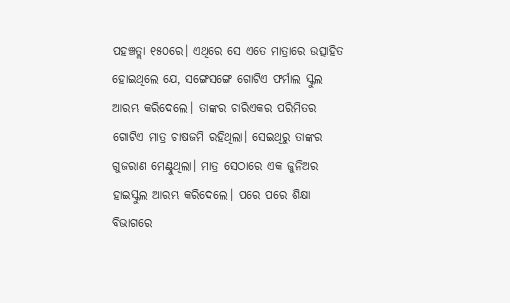ପହଞ୍ଚତ୍ଲା ୧୫୦ରେ। ଏଥିରେ ସେ ଏତେ ମାତ୍ରାରେ ଉତ୍ସାହିତ ହୋଇଥିଲେ ଯେ, ସଙ୍ଗେସଙ୍ଗେ ଗୋଟିଏ ଫର୍ମାଲ ସ୍କୁଲ ଆରମ୍ଭ କରିଦେଲେ। ତାଙ୍କର ଚାରିଏକର ପରିମିତର ଗୋଟିଏ ମାତ୍ର ଚାଷଜମି ରହିଥିଲା। ସେଇଥିରୁ ତାଙ୍କର ଗୁଜରାଣ ମେଣ୍ଟୁଥିଲା। ମାତ୍ର ସେଠାରେ ଏକ ଜୁନିଅର ହାଇସ୍କୁଲ ଆରମ୍ଭ କରିଦେଲେ। ପରେ ପରେ ଶିକ୍ଷା ବିଭାଗରେ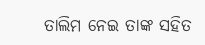ତାଲିମ ନେଇ ତାଙ୍କ ସହିତ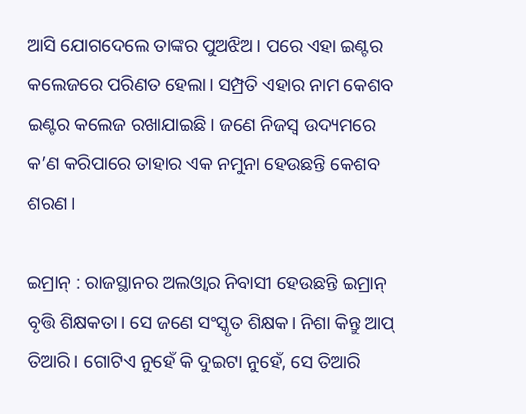ଆସି ଯୋଗଦେଲେ ତାଙ୍କର ପୁଅଝିଅ। ପରେ ଏହା ଇଣ୍ଟର କଲେଜରେ ପରିଣତ ହେଲା। ସମ୍ପ୍ରତି ଏହାର ନାମ କେଶବ ଇଣ୍ଟର କଲେଜ ରଖାଯାଇଛି। ଜଣେ ନିଜସ୍ବ ଉଦ୍ୟମରେ କ’ଣ କରିପାରେ ତାହାର ଏକ ନମୁନା ହେଉଛନ୍ତି କେଶବ ଶରଣ।

ଇମ୍ରାନ୍‌ : ରାଜସ୍ଥାନର ଅଲଓ୍ବାର ନିବାସୀ ହେଉଛନ୍ତି ଇମ୍ରାନ୍‌ ବୃତ୍ତି ଶିକ୍ଷକତା। ସେ ଜଣେ ସଂସ୍କୃତ ଶିକ୍ଷକ। ନିଶା କିନ୍ତୁ ଆପ୍‌ ତିଆରି। ଗୋଟିଏ ନୁହେଁ କି ଦୁଇଟା ନୁହେଁ, ସେ ତିଆରି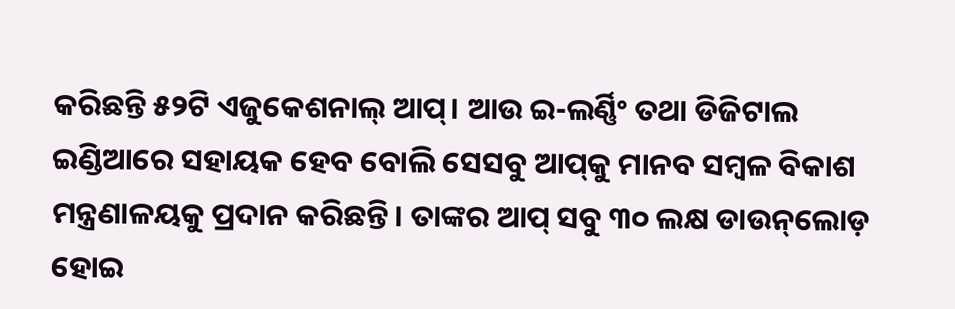କରିଛନ୍ତି ୫୨ଟି ଏଜୁକେଶନାଲ୍‌ ଆପ୍‌। ଆଉ ଇ-ଲର୍ଣ୍ଣିଂ ତଥା ଡିଜିଟାଲ ଇଣ୍ଡିଆରେ ସହାୟକ ହେବ ବୋଲି ସେସବୁ ଆପ୍‌କୁ ମାନବ ସମ୍ବଳ ବିକାଶ ମନ୍ତ୍ରଣାଳୟକୁ ପ୍ରଦାନ କରିଛନ୍ତି। ତାଙ୍କର ଆପ୍‌ ସବୁ ୩୦ ଲକ୍ଷ ଡାଉନ୍‌ଲୋଡ଼ ହୋଇ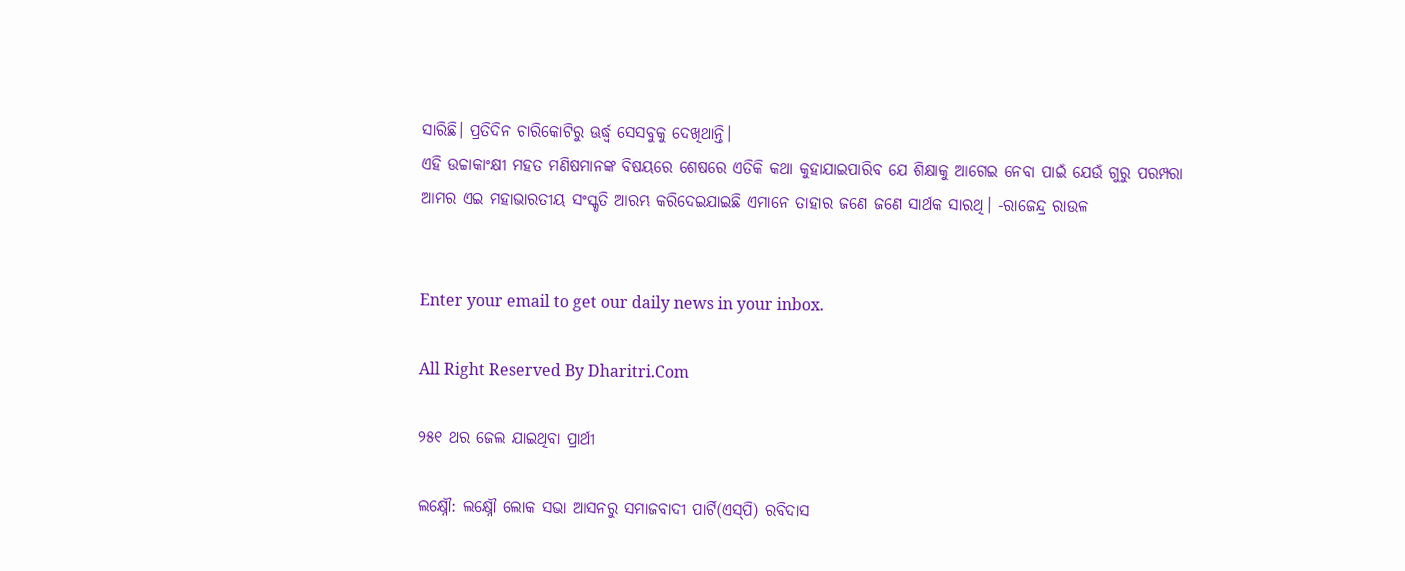ସାରିଛି। ପ୍ରତିଦିନ ଚାରିକୋଟିରୁ ଊର୍ଦ୍ଧ୍ୱ ସେସବୁକୁ ଦେଖିଥାନ୍ତି।
ଏହି ଉଚ୍ଚାକାଂକ୍ଷୀ ମହତ ମଣିଷମାନଙ୍କ ବିଷୟରେ ଶେଷରେ ଏତିକି କଥା କୁହାଯାଇପାରିବ ଯେ ଶିକ୍ଷାକୁ ଆଗେଇ ନେବା ପାଇଁ ଯେଉଁ ଗୁରୁ ପରମ୍ପରା ଆମର ଏଇ ମହାଭାରତୀୟ ସଂସ୍କୃତି ଆରମ୍ଭ କରିଦେଇଯାଇଛି ଏମାନେ ତାହାର ଜଣେ ଜଣେ ସାର୍ଥକ ସାରଥି। -ରାଜେନ୍ଦ୍ର ରାଉଳ


Enter your email to get our daily news in your inbox.

All Right Reserved By Dharitri.Com

୨୫୧ ଥର ଜେଲ ଯାଇଥିବା ପ୍ରାର୍ଥୀ

ଲକ୍ଷ୍ନୌ: ଲକ୍ଷ୍ନୌ ଲୋକ ସଭା ଆସନରୁ ସମାଜବାଦୀ ପାର୍ଟି(ଏସ୍‌ପି) ରବିଦାସ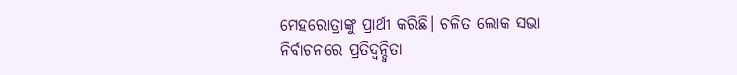ମେହରୋତ୍ରାଙ୍କୁ ପ୍ରାର୍ଥୀ କରିଛି। ଚଳିତ ଲୋକ ସଭା ନିର୍ବାଚନରେ ପ୍ରତିଦ୍ୱନ୍ଦ୍ୱିତା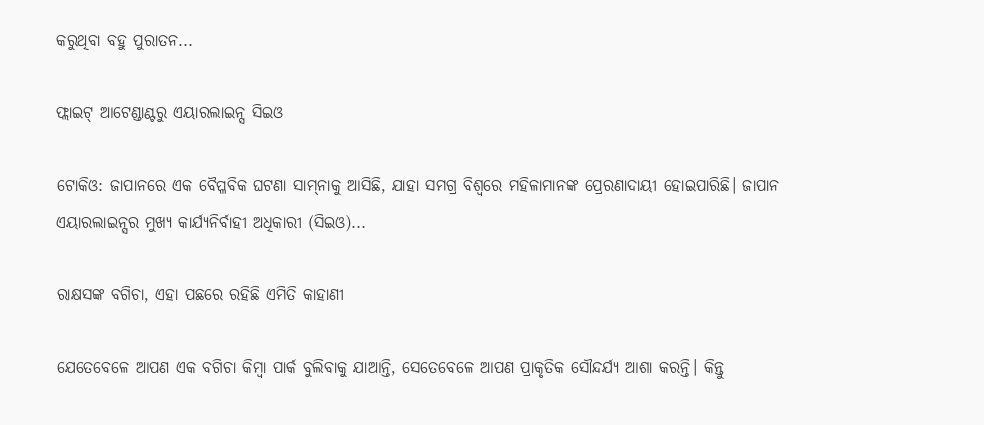କରୁଥିବା ବହୁ ପୁରାତନ...

ଫ୍ଲାଇଟ୍‌ ଆଟେଣ୍ଡାଣ୍ଟରୁ ଏୟାରଲାଇନ୍ସ ସିଇଓ

ଟୋକିଓ: ଜାପାନରେ ଏକ ବୈପ୍ଳବିକ ଘଟଣା ସାମ୍‌ନାକୁ ଆସିଛି, ଯାହା ସମଗ୍ର ବିଶ୍ୱରେ ମହିଳାମାନଙ୍କ ପ୍ରେରଣାଦାୟୀ ହୋଇପାରିଛି। ଜାପାନ ଏୟାରଲାଇନ୍ସର ମୁଖ୍ୟ କାର୍ଯ୍ୟନିର୍ବାହୀ ଅଧିକାରୀ (ସିଇଓ)...

ରାକ୍ଷସଙ୍କ ବଗିଚା, ଏହା ପଛରେ ରହିଛି ଏମିତି କାହାଣୀ

ଯେତେବେଳେ ଆପଣ ଏକ ବଗିଚା କିମ୍ବା ପାର୍କ ବୁଲିବାକୁ ଯାଆନ୍ତି, ସେତେବେଳେ ଆପଣ ପ୍ରାକୃତିକ ସୌନ୍ଦର୍ଯ୍ୟ ଆଶା କରନ୍ତି। କିନ୍ତୁ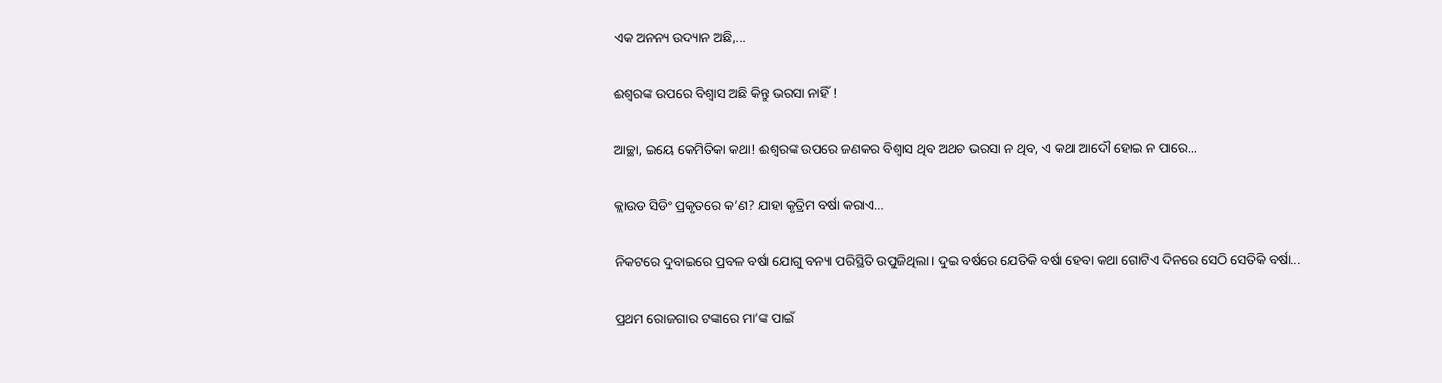ଏକ ଅନନ୍ୟ ଉଦ୍ୟାନ ଅଛି,...

ଈଶ୍ୱରଙ୍କ ଉପରେ ବିଶ୍ୱାସ ଅଛି କିନ୍ତୁ ଭରସା ନାହିଁ !

ଆଚ୍ଛା, ଇୟେ କେମିତିକା କଥା! ଈଶ୍ୱରଙ୍କ ଉପରେ ଜଣକର ବିଶ୍ୱାସ ଥିବ ଅଥଚ ଭରସା ନ ଥିବ, ଏ କଥା ଆଦୌ ହୋଇ ନ ପାରେ...

କ୍ଲାଉଡ ସିଡିଂ ପ୍ରକୃତରେ କ’ଣ? ଯାହା କୃତ୍ରିମ ବର୍ଷା କରାଏ…

ନିକଟରେ ଦୁବାଇରେ ପ୍ରବଳ ବର୍ଷା ଯୋଗୁ ବନ୍ୟା ପରିସ୍ଥିତି ଉପୁଜିଥିଲା। ଦୁଇ ବର୍ଷରେ ଯେତିକି ବର୍ଷା ହେବା କଥା ଗୋଟିଏ ଦିନରେ ସେଠି ସେତିକି ବର୍ଷା...

ପ୍ରଥମ ରୋଜଗାର ଟଙ୍କାରେ ମା’ଙ୍କ ପାଇଁ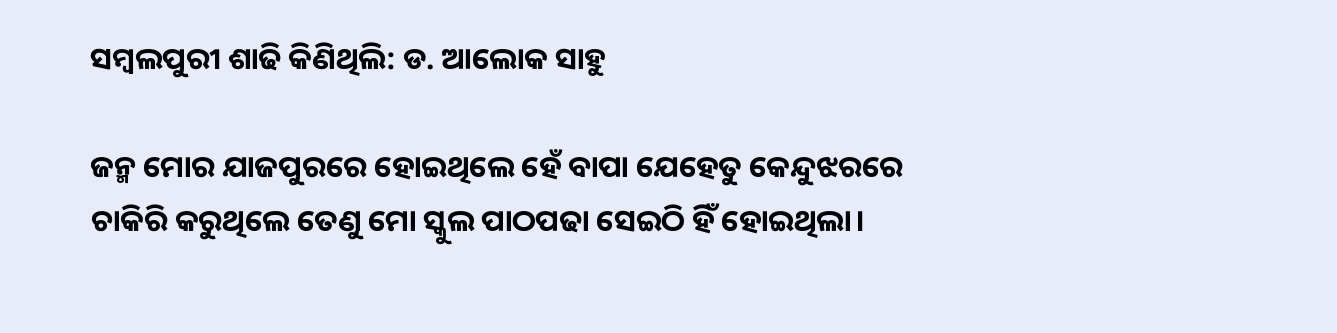ସମ୍ବଲପୁରୀ ଶାଢି କିଣିଥିଲି: ଡ. ଆଲୋକ ସାହୁ

ଜନ୍ମ ମୋର ଯାଜପୁରରେ ହୋଇଥିଲେ ହେଁ ବାପା ଯେହେତୁ କେନ୍ଦୁଝରରେ ଚାକିରି କରୁଥିଲେ ତେଣୁ ମୋ ସ୍କୁଲ ପାଠପଢା ସେଇଠି ହିଁ ହୋଇଥିଲା।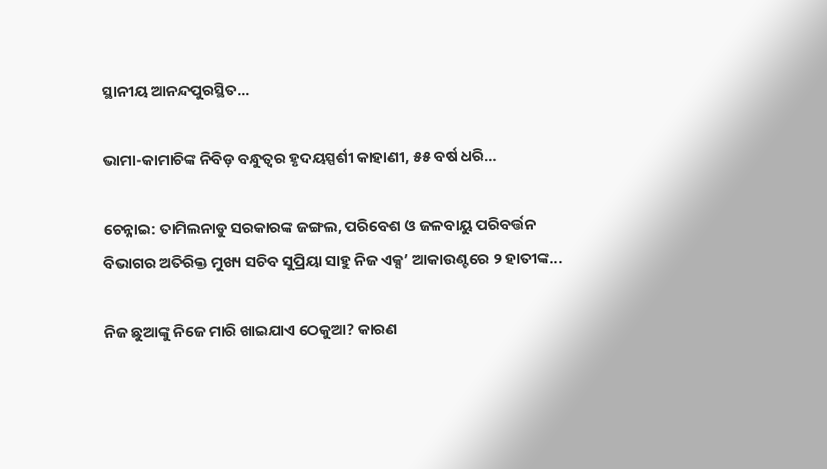ସ୍ଥାନୀୟ ଆନନ୍ଦପୁରସ୍ଥିତ...

ଭାମା-କାମାଚିଙ୍କ ନିବିଡ଼ ବନ୍ଧୁତ୍ୱର ହୃଦୟସ୍ପର୍ଶୀ କାହାଣୀ, ୫୫ ବର୍ଷ ଧରି…

ଚେନ୍ନାଇ: ତାମିଲନାଡୁ ସରକାରଙ୍କ ଜଙ୍ଗଲ, ପରିବେଶ ଓ ଜଳବାୟୁ ପରିବର୍ତ୍ତନ ବିଭାଗର ଅତିରିକ୍ତ ମୁଖ୍ୟ ସଚିବ ସୁପ୍ରିୟା ସାହୁ ନିଜ ଏକ୍ସ’ ଆକାଉଣ୍ଟରେ ୨ ହାତୀଙ୍କ...

ନିଜ ଛୁଆଙ୍କୁ ନିଜେ ମାରି ଖାଇଯାଏ ଠେକୁଆ? କାରଣ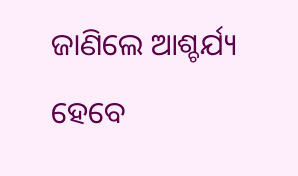ଜାଣିଲେ ଆଶ୍ଚର୍ଯ୍ୟ ହେବେ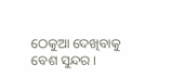ଠେକୁଆ ଦେଖିବାକୁ ବେଶ ସୁନ୍ଦର।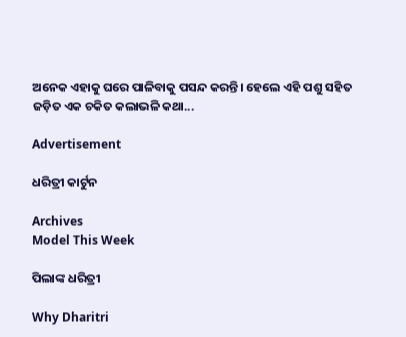ଅନେକ ଏହାକୁ ଘରେ ପାଳିବାକୁ ପସନ୍ଦ କରନ୍ତି। ହେଲେ ଏହି ପଶୁ ସହିତ ଜଡ଼ିତ ଏକ ଚକିତ କଲାଭଳି କଥା...

Advertisement

ଧରିତ୍ରୀ କାର୍ଟୁନ

Archives
Model This Week

ପିଲାଙ୍କ ଧରିତ୍ରୀ

Why Dharitri